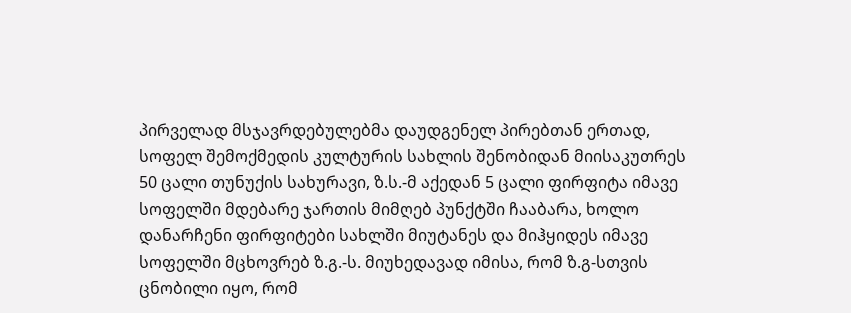პირველად მსჯავრდებულებმა დაუდგენელ პირებთან ერთად, სოფელ შემოქმედის კულტურის სახლის შენობიდან მიისაკუთრეს 50 ცალი თუნუქის სახურავი, ზ.ს.-მ აქედან 5 ცალი ფირფიტა იმავე სოფელში მდებარე ჯართის მიმღებ პუნქტში ჩააბარა, ხოლო დანარჩენი ფირფიტები სახლში მიუტანეს და მიჰყიდეს იმავე სოფელში მცხოვრებ ზ.გ.-ს. მიუხედავად იმისა, რომ ზ.გ-სთვის ცნობილი იყო, რომ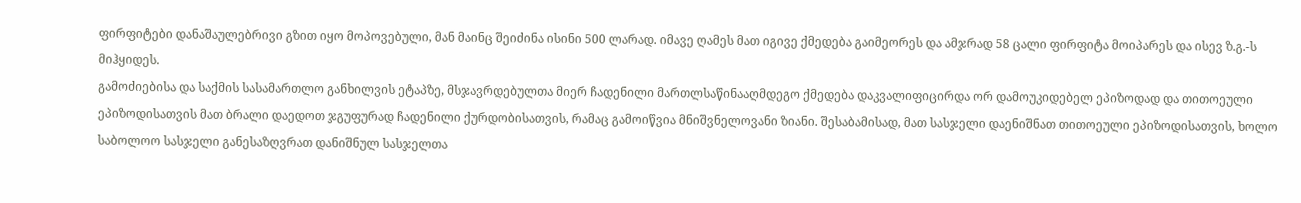ფირფიტები დანაშაულებრივი გზით იყო მოპოვებული, მან მაინც შეიძინა ისინი 500 ლარად. იმავე ღამეს მათ იგივე ქმედება გაიმეორეს და ამჯრად 58 ცალი ფირფიტა მოიპარეს და ისევ ზ.გ.-ს მიჰყიდეს.
გამოძიებისა და საქმის სასამართლო განხილვის ეტაპზე, მსჯავრდებულთა მიერ ჩადენილი მართლსაწინააღმდეგო ქმედება დაკვალიფიცირდა ორ დამოუკიდებელ ეპიზოდად და თითოეული ეპიზოდისათვის მათ ბრალი დაედოთ ჯგუფურად ჩადენილი ქურდობისათვის, რამაც გამოიწვია მნიშვნელოვანი ზიანი. შესაბამისად, მათ სასჯელი დაენიშნათ თითოეული ეპიზოდისათვის, ხოლო საბოლოო სასჯელი განესაზღვრათ დანიშნულ სასჯელთა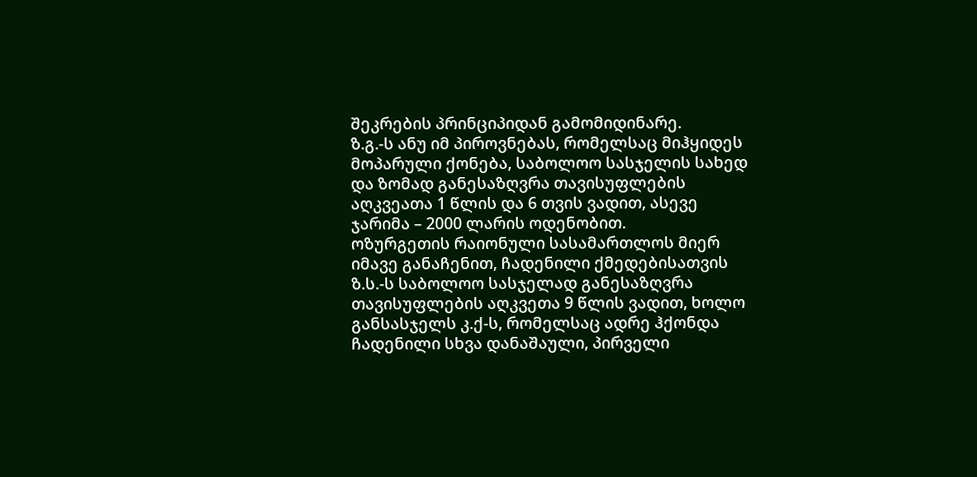შეკრების პრინციპიდან გამომიდინარე.
ზ.გ.-ს ანუ იმ პიროვნებას, რომელსაც მიჰყიდეს მოპარული ქონება, საბოლოო სასჯელის სახედ და ზომად განესაზღვრა თავისუფლების აღკვეათა 1 წლის და 6 თვის ვადით, ასევე ჯარიმა – 2000 ლარის ოდენობით.
ოზურგეთის რაიონული სასამართლოს მიერ იმავე განაჩენით, ჩადენილი ქმედებისათვის ზ.ს.-ს საბოლოო სასჯელად განესაზღვრა თავისუფლების აღკვეთა 9 წლის ვადით, ხოლო განსასჯელს კ.ქ-ს, რომელსაც ადრე ჰქონდა ჩადენილი სხვა დანაშაული, პირველი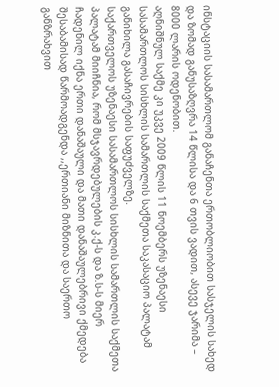ინსტაციის სასამართლომ განაჩენთა ერთობლიობით სასჯელის სახედ და ზომად განუსაზღვრა 14 წლისა და 6 თვის ვადით, ასევე ჯარიმა – 8000 ლარის ოდენობით.
აღნიშნულ საქმე კი უკვე 2009 წლის 11 ნოემბერს უზენაესი სასამართლოს სისხლის სამართლის საქმეთა საკასაციო პალატამ განიხილა გასაჩივრების საფუძველზე.
საქართველოს უზენაესი სასამართლოს სისხლის სამართლის საქმეთა პალატამ მიიჩნია, რომ მსჯავრდებულების კ.ქ-ს და ზ.ს-ს მიერ ჩადენილ იქნა ერთი დანაშაული და მათი დანაშაულებრივი ქმედება შესაბამისად წარმოადგენდა ,,ერთიანი მიზნითა და საერთო განზრახვით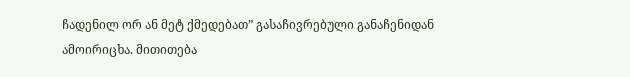ჩადენილ ორ ან მეტ ქმედებათ” გასაჩივრებული განაჩენიდან ამოირიცხა. მითითება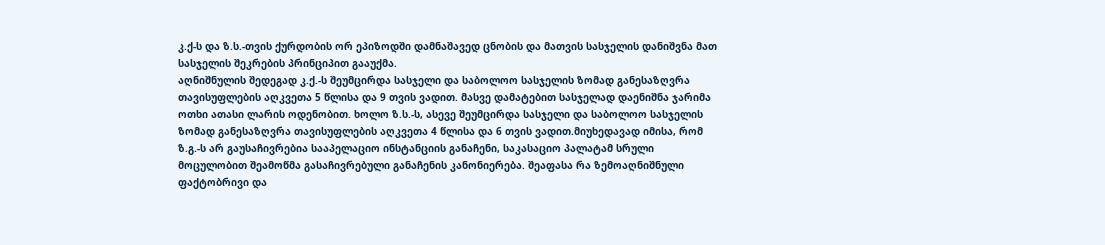კ.ქ-ს და ზ.ს.-თვის ქურდობის ორ ეპიზოდში დამნაშავედ ცნობის და მათვის სასჯელის დანიშვნა მათ სასჯელის შეკრების პრინციპით გააუქმა.
აღნიშნულის შედეგად კ.ქ.-ს შეუმცირდა სასჯელი და საბოლოო სასჯელის ზომად განესაზღვრა თავისუფლების აღკვეთა 5 წლისა და 9 თვის ვადით. მასვე დამატებით სასჯელად დაენიშნა ჯარიმა ოთხი ათასი ლარის ოდენობით. ხოლო ზ.ს.-ს, ასევე შეუმცირდა სასჯელი და საბოლოო სასჯელის ზომად განესაზღვრა თავისუფლების აღკვეთა 4 წლისა და 6 თვის ვადით.მიუხედავად იმისა, რომ ზ.გ.-ს არ გაუსაჩივრებია სააპელაციო ინსტანციის განაჩენი, საკასაციო პალატამ სრული მოცულობით შეამოწმა გასაჩივრებული განაჩენის კანონიერება. შეაფასა რა ზემოაღნიშნული ფაქტობრივი და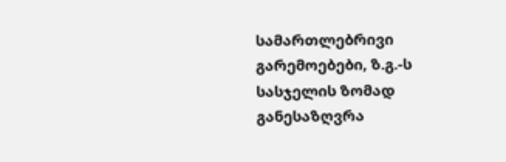სამართლებრივი გარემოებები, ზ.გ.-ს სასჯელის ზომად განესაზღვრა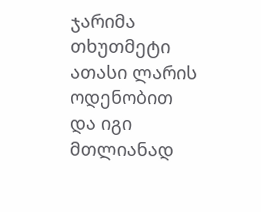ჯარიმა თხუთმეტი ათასი ლარის ოდენობით და იგი მთლიანად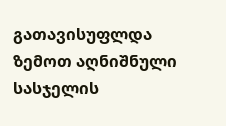გათავისუფლდა ზემოთ აღნიშნული სასჯელის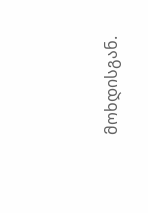მოხდისგან.